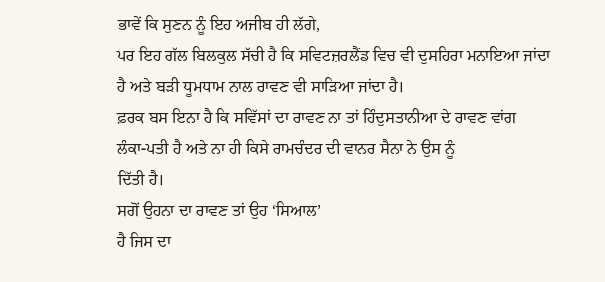ਭਾਵੇਂ ਕਿ ਸੁਣਨ ਨੂੰ ਇਹ ਅਜੀਬ ਹੀ ਲੱਗੇ,
ਪਰ ਇਹ ਗੱਲ ਬਿਲਕੁਲ ਸੱਚੀ ਹੈ ਕਿ ਸਵਿਟਜ਼ਰਲੈਂਡ ਵਿਚ ਵੀ ਦੁਸਹਿਰਾ ਮਨਾਇਆ ਜਾਂਦਾ
ਹੈ ਅਤੇ ਬੜੀ ਧੂਮਧਾਮ ਨਾਲ ਰਾਵਣ ਵੀ ਸਾੜਿਆ ਜਾਂਦਾ ਹੈ।
ਫ਼ਰਕ ਬਸ ਇਨਾ ਹੈ ਕਿ ਸਵਿੱਸਾਂ ਦਾ ਰਾਵਣ ਨਾ ਤਾਂ ਹਿੰਦੁਸਤਾਨੀਆ ਦੇ ਰਾਵਣ ਵਾਂਗ
ਲੰਕਾ-ਪਤੀ ਹੈ ਅਤੇ ਨਾ ਹੀ ਕਿਸੇ ਰਾਮਚੰਦਰ ਦੀ ਵਾਨਰ ਸੈਨਾ ਨੇ ਉਸ ਨੂੰ
ਦਿੱਤੀ ਹੈ।
ਸਗੋਂ ਉਹਨਾ ਦਾ ਰਾਵਣ ਤਾਂ ਉਹ ‘ਸਿਆਲ’
ਹੈ ਜਿਸ ਦਾ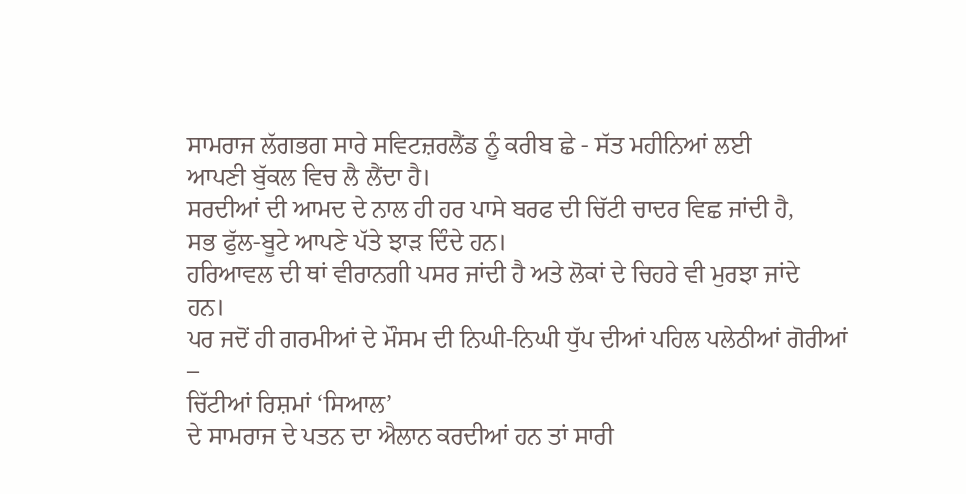ਸਾਮਰਾਜ ਲੱਗਭਗ ਸਾਰੇ ਸਵਿਟਜ਼ਰਲੈਂਡ ਨੂੰ ਕਰੀਬ ਛੇ - ਸੱਤ ਮਹੀਨਿਆਂ ਲਈ
ਆਪਣੀ ਬੁੱਕਲ ਵਿਚ ਲੈ ਲੈਂਦਾ ਹੈ।
ਸਰਦੀਆਂ ਦੀ ਆਮਦ ਦੇ ਨਾਲ ਹੀ ਹਰ ਪਾਸੇ ਬਰਫ ਦੀ ਚਿੱਟੀ ਚਾਦਰ ਵਿਛ ਜਾਂਦੀ ਹੈ,
ਸਭ ਫੁੱਲ-ਬੂਟੇ ਆਪਣੇ ਪੱਤੇ ਝਾੜ ਦਿੰਦੇ ਹਨ।
ਹਰਿਆਵਲ ਦੀ ਥਾਂ ਵੀਰਾਨਗੀ ਪਸਰ ਜਾਂਦੀ ਹੈ ਅਤੇ ਲੋਕਾਂ ਦੇ ਚਿਹਰੇ ਵੀ ਮੁਰਝਾ ਜਾਂਦੇ
ਹਨ।
ਪਰ ਜਦੋਂ ਹੀ ਗਰਮੀਆਂ ਦੇ ਮੌਸਮ ਦੀ ਨਿਘੀ-ਨਿਘੀ ਧੁੱਪ ਦੀਆਂ ਪਹਿਲ ਪਲੇਠੀਆਂ ਗੋਰੀਆਂ
–
ਚਿੱਟੀਆਂ ਰਿਸ਼ਮਾਂ ‘ਸਿਆਲ’
ਦੇ ਸਾਮਰਾਜ ਦੇ ਪਤਨ ਦਾ ਐਲਾਨ ਕਰਦੀਆਂ ਹਨ ਤਾਂ ਸਾਰੀ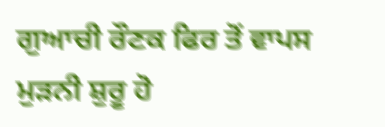ਗੁਆਚੀ ਰੌਣਕ ਫਿਰ ਤੋਂ ਵਾਪਸ
ਮੁੜਨੀ ਸ਼ੁਰੂ ਹੋ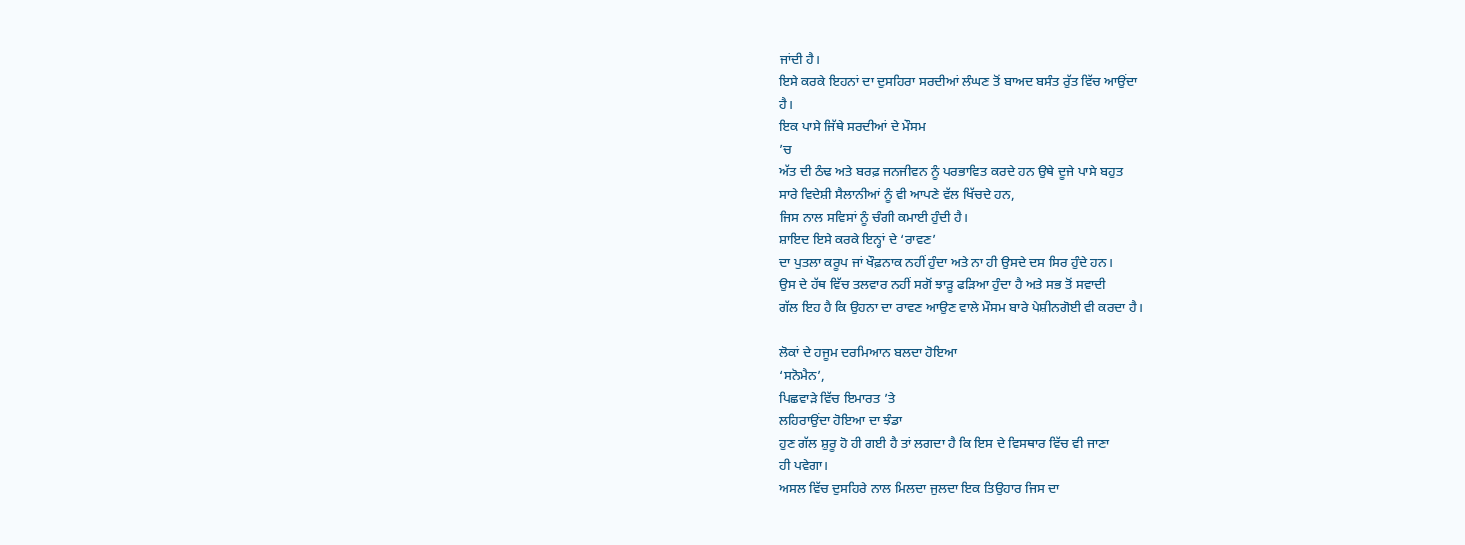ਜਾਂਦੀ ਹੈ।
ਇਸੇ ਕਰਕੇ ਇਹਨਾਂ ਦਾ ਦੁਸਹਿਰਾ ਸਰਦੀਆਂ ਲੰਘਣ ਤੋਂ ਬਾਅਦ ਬਸੰਤ ਰੁੱਤ ਵਿੱਚ ਆਉਂਦਾ
ਹੈ।
ਇਕ ਪਾਸੇ ਜਿੱਥੇ ਸਰਦੀਆਂ ਦੇ ਮੌਸਮ
’ਚ
ਅੱਤ ਦੀ ਠੰਢ ਅਤੇ ਬਰਫ਼ ਜਨਜੀਵਨ ਨੂੰ ਪਰਭਾਵਿਤ ਕਰਦੇ ਹਨ ਉਥੇ ਦੂਜੇ ਪਾਸੇ ਬਹੁਤ
ਸਾਰੇ ਵਿਦੇਸ਼ੀ ਸੈਲਾਨੀਆਂ ਨੂੰ ਵੀ ਆਪਣੇ ਵੱਲ ਖਿੱਚਦੇ ਹਨ,
ਜਿਸ ਨਾਲ ਸਵਿਸਾਂ ਨੂੰ ਚੰਗੀ ਕਮਾਈ ਹੁੰਦੀ ਹੈ।
ਸ਼ਾਇਦ ਇਸੇ ਕਰਕੇ ਇਨ੍ਹਾਂ ਦੇ ‘ਰਾਵਣ’
ਦਾ ਪੁਤਲਾ ਕਰੂਪ ਜਾਂ ਖੌਫ਼ਨਾਕ ਨਹੀਂ ਹੁੰਦਾ ਅਤੇ ਨਾ ਹੀ ਉਸਦੇ ਦਸ ਸਿਰ ਹੁੰਦੇ ਹਨ।
ਉਸ ਦੇ ਹੱਥ ਵਿੱਚ ਤਲਵਾਰ ਨਹੀਂ ਸਗੋਂ ਝਾੜੂ ਫੜਿਆ ਹੁੰਦਾ ਹੈ ਅਤੇ ਸਭ ਤੋਂ ਸਵਾਦੀ
ਗੱਲ ਇਹ ਹੈ ਕਿ ਉਹਨਾ ਦਾ ਰਾਵਣ ਆਉਣ ਵਾਲੇ ਮੌਸਮ ਬਾਰੇ ਪੇਸ਼ੀਨਗੋਈ ਵੀ ਕਰਦਾ ਹੈ।

ਲੋਕਾਂ ਦੇ ਹਜੂਮ ਦਰਮਿਆਨ ਬਲਦਾ ਹੋਇਆ
‘ਸਨੋਮੈਨ’,
ਪਿਛਵਾੜੇ ਵਿੱਚ ਇਮਾਰਤ ’ਤੇ
ਲਹਿਰਾਉਂਦਾ ਹੋਇਆ ਦਾ ਝੰਡਾ
ਹੁਣ ਗੱਲ ਸ਼ੁਰੂ ਹੋ ਹੀ ਗਈ ਹੈ ਤਾਂ ਲਗਦਾ ਹੈ ਕਿ ਇਸ ਦੇ ਵਿਸਥਾਰ ਵਿੱਚ ਵੀ ਜਾਣਾ
ਹੀ ਪਵੇਗਾ।
ਅਸਲ ਵਿੱਚ ਦੁਸਹਿਰੇ ਨਾਲ ਮਿਲਦਾ ਜੁਲਦਾ ਇਕ ਤਿਉਹਾਰ ਜਿਸ ਦਾ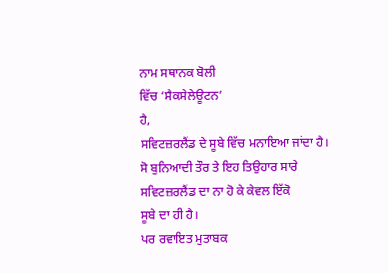ਨਾਮ ਸਥਾਨਕ ਬੋਲੀ
ਵਿੱਚ ‘ਸੈਕਸੇਲੇਊਟਨ’
ਹੈ,
ਸਵਿਟਜ਼ਰਲੈਂਡ ਦੇ ਸੂਬੇ ਵਿੱਚ ਮਨਾਇਆ ਜਾਂਦਾ ਹੈ।
ਸੋ ਬੁਨਿਆਦੀ ਤੌਰ ਤੇ ਇਹ ਤਿਉਹਾਰ ਸਾਰੇ ਸਵਿਟਜ਼ਰਲੈਂਡ ਦਾ ਨਾ ਹੋ ਕੇ ਕੇਵਲ ਇੱਕੋ
ਸੂਬੇ ਦਾ ਹੀ ਹੈ।
ਪਰ ਰਵਾਇਤ ਮੁਤਾਬਕ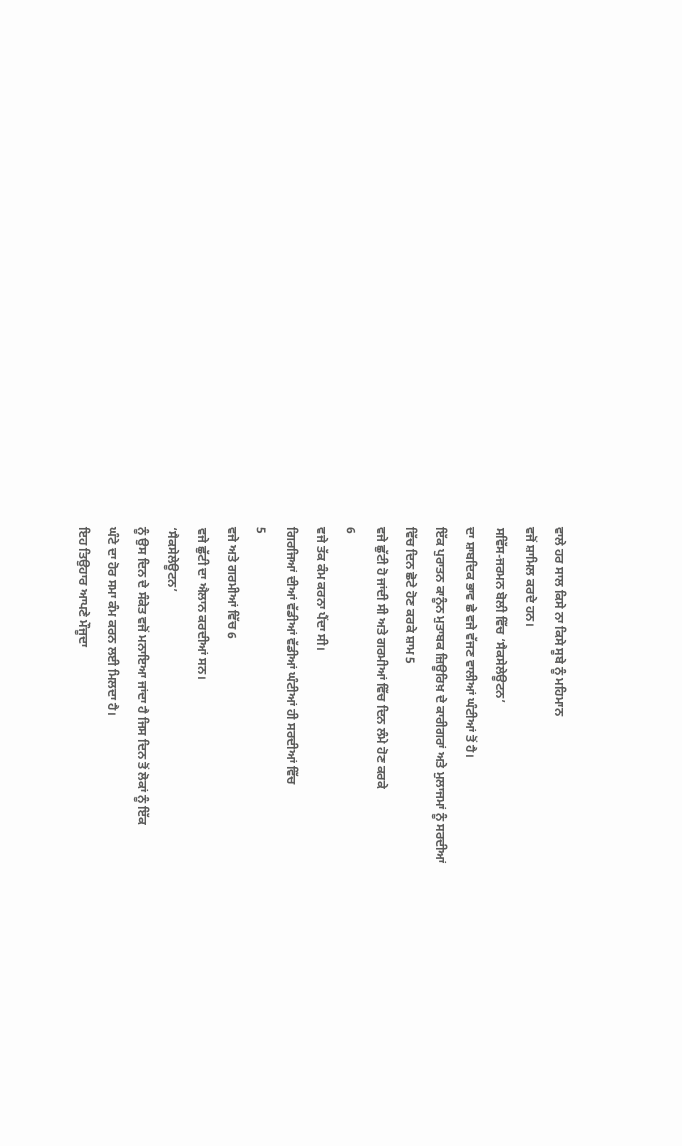ਵਾਲੇ ਹਰ ਸਾਲ ਕਿਸੇ ਨਾ ਕਿਸੇ ਸੂਬੇ ਨੂੰ ਮਹਿਮਾਨ
ਵਜੋਂ ਸ਼ਾਮਿਲ ਕਰਦੇ ਹਨ।
ਸਵਿੱਸ-ਜਰਮਨ ਬੋਲੀ ਵਿੱਚ ‘ਸੈਕਸੇਲੇਊਟਨ’
ਦਾ ਸ਼ਾਬਦਿਕ ਭਾਵ ਛੇ ਵਜੇ ਵੱਜਣ ਵਾਲੀਆਂ ਘੰਟੀਆਂ ਤੋਂ ਹੈ।
ਇੱਕ ਪੁਰਾਤਨ ਕਾਨੂੰਨ ਮੁਤਾਬਕ ਜ਼ਿਊਰਿਖ਼ ਦੇ ਕਾਰੀਗਰਾਂ ਅਤੇ ਮੁਲਾਜਮਾਂ ਨੂੰ ਸਰਦੀਆਂ
ਵਿੱਚ ਦਿਨ ਛੋਟੇ ਹੋਣ ਕਰਕੇ ਸ਼ਾਮ 5
ਵਜੇ ਛੁੱਟੀ ਹੋ ਜਾਂਦੀ ਸੀ ਅਤੇ ਗਰਮੀਆਂ ਵਿੱਚ ਦਿਨ ਲੰਮੇ ਹੋਣ ਕਰਕੇ
6
ਵਜੇ ਤੱਕ ਕੰਮ ਕਰਨਾ ਪੈਂਦਾ ਸੀ।
ਗਿਰਜਿਆਂ ਦੀਆਂ ਵੱਡੀਆਂ ਵੱਡੀਆਂ ਘੰਟੀਆਂ ਹੀ ਸਰਦੀਆਂ ਵਿੱਚ
5
ਵਜੇ ਅਤੇ ਗਰਮੀਆਂ ਵਿੱਚ 6
ਵਜੇ ਛੁੱਟੀ ਦਾ ਐਲਾਨ ਕਰਦੀਆਂ ਸਨ।
‘ਸੈਕਸੇਲੇਊਟਨ’
ਨੂੰ ਉਸ ਦਿਨ ਦੇ ਸੰਕੇਤ ਵਜੋਂ ਮਨਾਇਆ ਜਾਂਦਾ ਹੈ ਜਿਸ ਦਿਨ ਤੋਂ ਲੋਕਾਂ ਨੂੰ ਇੱਕ
ਘੰਟੇ ਦਾ ਹੋਰ ਸਮਾ ਕੰਮ ਕਰਨ ਲਈ ਮਿਲਦਾ ਹੈ।
ਇਹ ਤਿਉਹਾਰ ਆਪਣੇ ਮੌਜੂਦਾ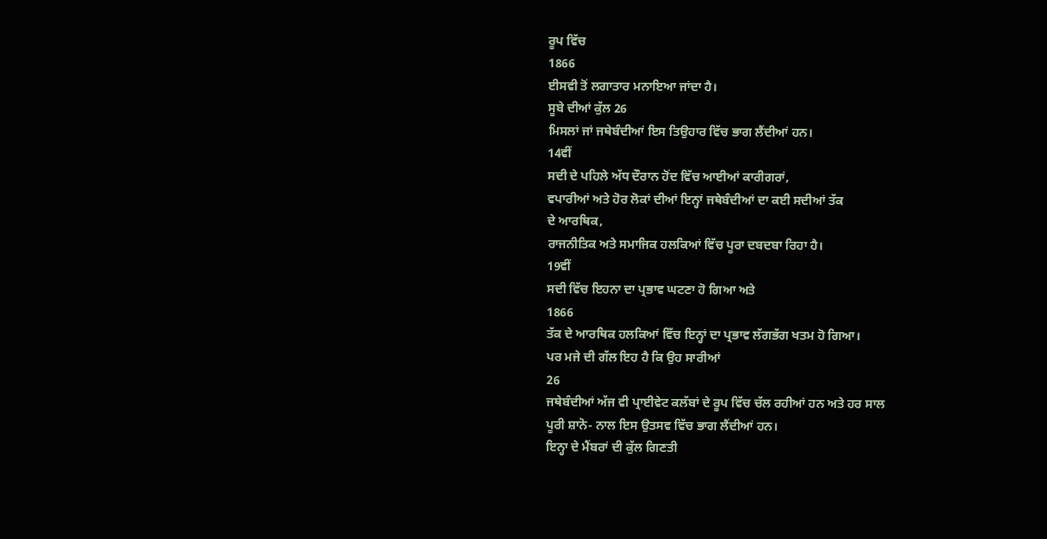ਰੂਪ ਵਿੱਚ
1866
ਈਸਵੀ ਤੋਂ ਲਗਾਤਾਰ ਮਨਾਇਆ ਜਾਂਦਾ ਹੈ।
ਸੂਬੇ ਦੀਆਂ ਕੁੱਲ 26
ਮਿਸਲਾਂ ਜਾਂ ਜਥੇਬੰਦੀਆਂ ਇਸ ਤਿਉਹਾਰ ਵਿੱਚ ਭਾਗ ਲੈਂਦੀਆਂ ਹਨ।
14ਵੀਂ
ਸਦੀ ਦੇ ਪਹਿਲੇ ਅੱਧ ਦੌਰਾਨ ਹੋਂਦ ਵਿੱਚ ਆਈਆਂ ਕਾਰੀਗਰਾਂ,
ਵਪਾਰੀਆਂ ਅਤੇ ਹੋਰ ਲੋਕਾਂ ਦੀਆਂ ਇਨ੍ਹਾਂ ਜਥੇਬੰਦੀਆਂ ਦਾ ਕਈ ਸਦੀਆਂ ਤੱਕ
ਦੇ ਆਰਥਿਕ,
ਰਾਜਨੀਤਿਕ ਅਤੇ ਸਮਾਜਿਕ ਹਲਕਿਆਂ ਵਿੱਚ ਪੂਰਾ ਦਬਦਬਾ ਰਿਹਾ ਹੈ।
19ਵੀਂ
ਸਦੀ ਵਿੱਚ ਇਹਨਾ ਦਾ ਪ੍ਰਭਾਵ ਘਟਣਾ ਹੋ ਗਿਆ ਅਤੇ
1866
ਤੱਕ ਦੇ ਆਰਥਿਕ ਹਲਕਿਆਂ ਵਿੱਚ ਇਨ੍ਹਾਂ ਦਾ ਪ੍ਰਭਾਵ ਲੱਗਭੱਗ ਖਤਮ ਹੋ ਗਿਆ।
ਪਰ ਮਜੇ ਦੀ ਗੱਲ ਇਹ ਹੈ ਕਿ ਉਹ ਸਾਰੀਆਂ
26
ਜਥੇਬੰਦੀਆਂ ਅੱਜ ਵੀ ਪ੍ਰਾਈਵੇਟ ਕਲੱਬਾਂ ਦੇ ਰੂਪ ਵਿੱਚ ਚੱਲ ਰਹੀਆਂ ਹਨ ਅਤੇ ਹਰ ਸਾਲ
ਪੂਰੀ ਸ਼ਾਨੋ- ਨਾਲ ਇਸ ਉਤਸਵ ਵਿੱਚ ਭਾਗ ਲੈਂਦੀਆਂ ਹਨ।
ਇਨ੍ਹਾ ਦੇ ਮੈਂਬਰਾਂ ਦੀ ਕੁੱਲ ਗਿਣਤੀ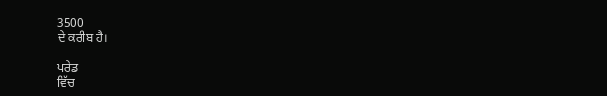3500
ਦੇ ਕਰੀਬ ਹੈ।

ਪਰੇਡ
ਵਿੱਚ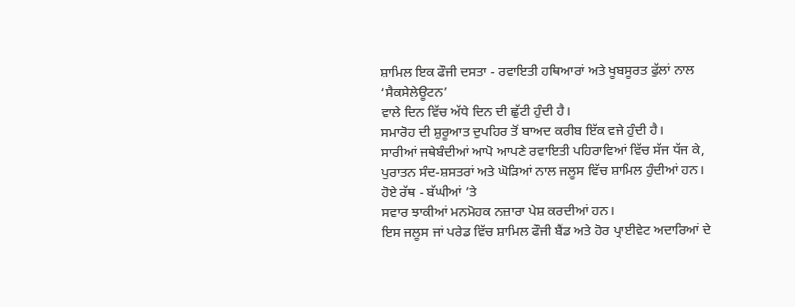ਸ਼ਾਮਿਲ ਇਕ ਫੌਜੀ ਦਸਤਾ - ਰਵਾਇਤੀ ਹਥਿਆਰਾਂ ਅਤੇ ਖੂਬਸੂਰਤ ਫੁੱਲਾਂ ਨਾਲ
‘ਸੈਕਸੇਲੇਊਟਨ’
ਵਾਲੇ ਦਿਨ ਵਿੱਚ ਅੱਧੇ ਦਿਨ ਦੀ ਛੁੱਟੀ ਹੁੰਦੀ ਹੈ।
ਸਮਾਰੋਹ ਦੀ ਸ਼ੁਰੂਆਤ ਦੁਪਹਿਰ ਤੋਂ ਬਾਅਦ ਕਰੀਬ ਇੱਕ ਵਜੇ ਹੁੰਦੀ ਹੈ।
ਸਾਰੀਆਂ ਜਥੇਬੰਦੀਆਂ ਆਪੋ ਆਪਣੇ ਰਵਾਇਤੀ ਪਹਿਰਾਵਿਆਂ ਵਿੱਚ ਸੱਜ ਧੱਜ ਕੇ,
ਪੁਰਾਤਨ ਸੰਦ-ਸ਼ਸਤਰਾਂ ਅਤੇ ਘੋੜਿਆਂ ਨਾਲ ਜਲੂਸ ਵਿੱਚ ਸ਼ਾਮਿਲ ਹੁੰਦੀਆਂ ਹਨ।
ਹੋਏ ਰੱਥ - ਬੱਘੀਆਂ ’ਤੇ
ਸਵਾਰ ਝਾਕੀਆਂ ਮਨਮੋਹਕ ਨਜ਼ਾਰਾ ਪੇਸ਼ ਕਰਦੀਆਂ ਹਨ।
ਇਸ ਜਲੂਸ ਜਾਂ ਪਰੇਡ ਵਿੱਚ ਸ਼ਾਮਿਲ ਫੌਜੀ ਬੈਂਡ ਅਤੇ ਹੋਰ ਪ੍ਰਾਈਵੇਟ ਅਦਾਰਿਆਂ ਦੇ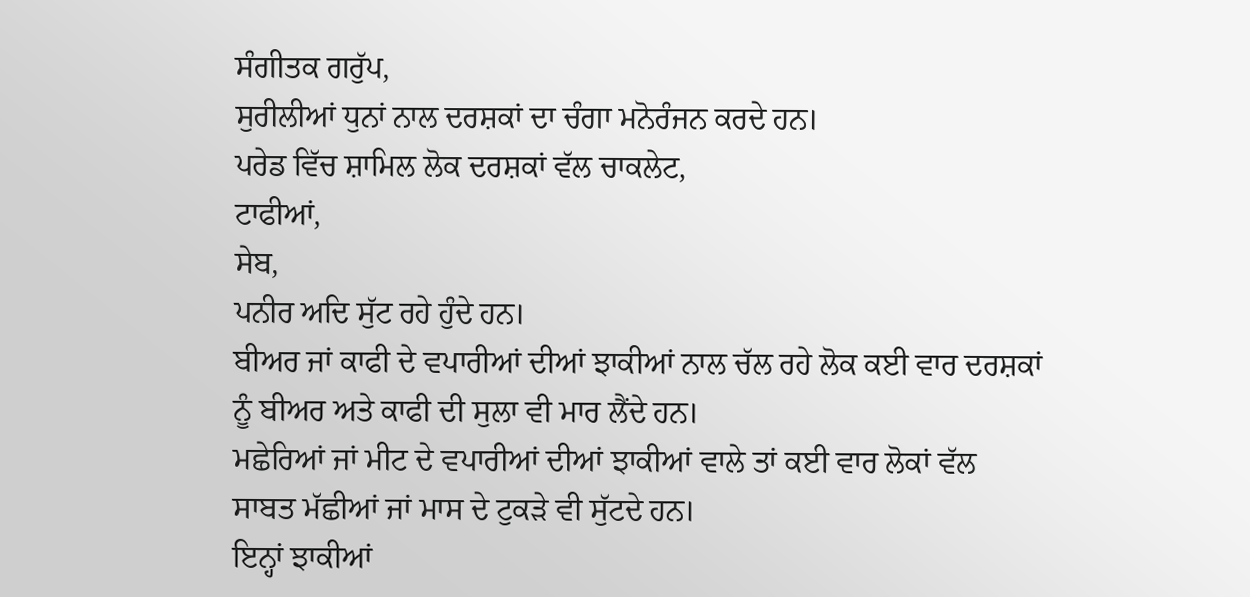ਸੰਗੀਤਕ ਗਰੁੱਪ,
ਸੁਰੀਲੀਆਂ ਧੁਨਾਂ ਨਾਲ ਦਰਸ਼ਕਾਂ ਦਾ ਚੰਗਾ ਮਨੋਰੰਜਨ ਕਰਦੇ ਹਨ।
ਪਰੇਡ ਵਿੱਚ ਸ਼ਾਮਿਲ ਲੋਕ ਦਰਸ਼ਕਾਂ ਵੱਲ ਚਾਕਲੇਟ,
ਟਾਫੀਆਂ,
ਸੇਬ,
ਪਨੀਰ ਅਦਿ ਸੁੱਟ ਰਹੇ ਹੁੰਦੇ ਹਨ।
ਬੀਅਰ ਜਾਂ ਕਾਫੀ ਦੇ ਵਪਾਰੀਆਂ ਦੀਆਂ ਝਾਕੀਆਂ ਨਾਲ ਚੱਲ ਰਹੇ ਲੋਕ ਕਈ ਵਾਰ ਦਰਸ਼ਕਾਂ
ਨੂੰ ਬੀਅਰ ਅਤੇ ਕਾਫੀ ਦੀ ਸੁਲਾ ਵੀ ਮਾਰ ਲੈਂਦੇ ਹਨ।
ਮਛੇਰਿਆਂ ਜਾਂ ਮੀਟ ਦੇ ਵਪਾਰੀਆਂ ਦੀਆਂ ਝਾਕੀਆਂ ਵਾਲੇ ਤਾਂ ਕਈ ਵਾਰ ਲੋਕਾਂ ਵੱਲ
ਸਾਬਤ ਮੱਛੀਆਂ ਜਾਂ ਮਾਸ ਦੇ ਟੁਕੜੇ ਵੀ ਸੁੱਟਦੇ ਹਨ।
ਇਨ੍ਹਾਂ ਝਾਕੀਆਂ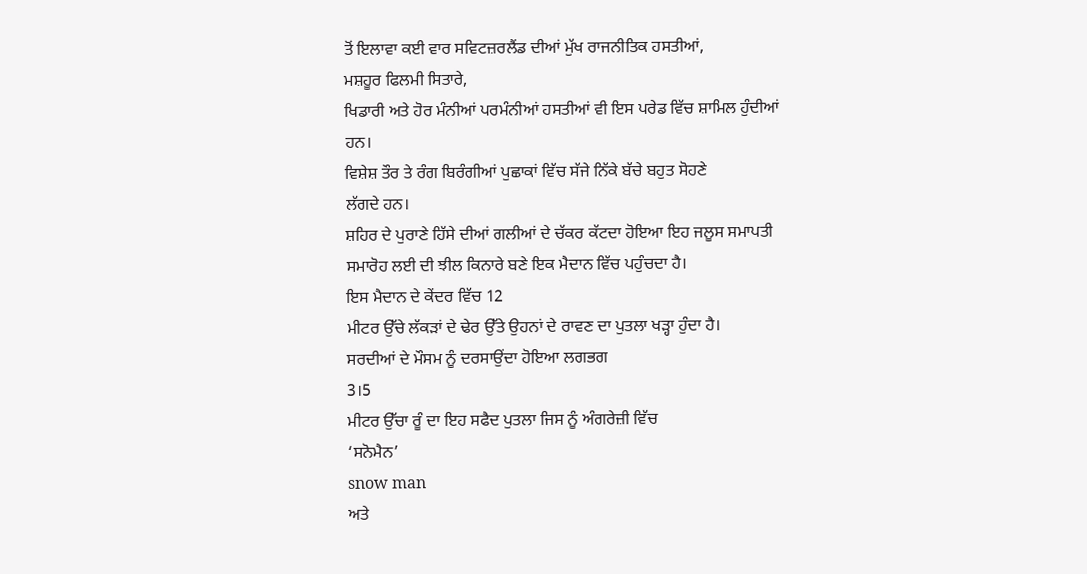ਤੋਂ ਇਲਾਵਾ ਕਈ ਵਾਰ ਸਵਿਟਜ਼ਰਲੈਂਡ ਦੀਆਂ ਮੁੱਖ ਰਾਜਨੀਤਿਕ ਹਸਤੀਆਂ,
ਮਸ਼ਹੂਰ ਫਿਲਮੀ ਸਿਤਾਰੇ,
ਖਿਡਾਰੀ ਅਤੇ ਹੋਰ ਮੰਨੀਆਂ ਪਰਮੰਨੀਆਂ ਹਸਤੀਆਂ ਵੀ ਇਸ ਪਰੇਡ ਵਿੱਚ ਸ਼ਾਮਿਲ ਹੁੰਦੀਆਂ
ਹਨ।
ਵਿਸ਼ੇਸ਼ ਤੌਰ ਤੇ ਰੰਗ ਬਿਰੰਗੀਆਂ ਪੁਛਾਕਾਂ ਵਿੱਚ ਸੱਜੇ ਨਿੱਕੇ ਬੱਚੇ ਬਹੁਤ ਸੋਹਣੇ
ਲੱਗਦੇ ਹਨ।
ਸ਼ਹਿਰ ਦੇ ਪੁਰਾਣੇ ਹਿੱਸੇ ਦੀਆਂ ਗਲੀਆਂ ਦੇ ਚੱਕਰ ਕੱਟਦਾ ਹੋਇਆ ਇਹ ਜਲੂਸ ਸਮਾਪਤੀ
ਸਮਾਰੋਹ ਲਈ ਦੀ ਝੀਲ ਕਿਨਾਰੇ ਬਣੇ ਇਕ ਮੈਦਾਨ ਵਿੱਚ ਪਹੁੰਚਦਾ ਹੈ।
ਇਸ ਮੈਦਾਨ ਦੇ ਕੇਂਦਰ ਵਿੱਚ 12
ਮੀਟਰ ਉੱਚੇ ਲੱਕੜਾਂ ਦੇ ਢੇਰ ਉੱਤੇ ਉਹਨਾਂ ਦੇ ਰਾਵਣ ਦਾ ਪੁਤਲਾ ਖੜ੍ਹਾ ਹੁੰਦਾ ਹੈ।
ਸਰਦੀਆਂ ਦੇ ਮੌਸਮ ਨੂੰ ਦਰਸਾਉਂਦਾ ਹੋਇਆ ਲਗਭਗ
3।5
ਮੀਟਰ ਉੱਚਾ ਰੂੰ ਦਾ ਇਹ ਸਫੈਦ ਪੁਤਲਾ ਜਿਸ ਨੂੰ ਅੰਗਰੇਜ਼ੀ ਵਿੱਚ
‘ਸਨੋਮੈਨ’
snow man
ਅਤੇ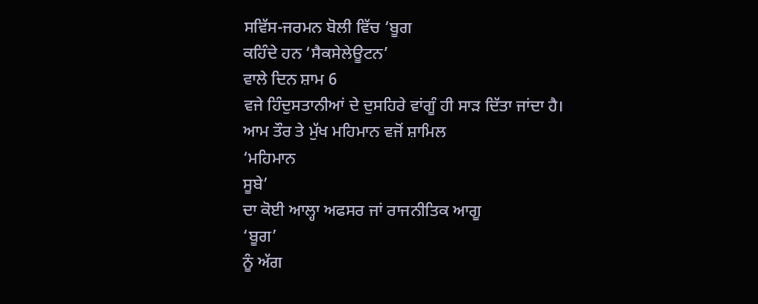ਸਵਿੱਸ-ਜਰਮਨ ਬੋਲੀ ਵਿੱਚ ‘ਬੂਗ
ਕਹਿੰਦੇ ਹਨ ‘ਸੈਕਸੇਲੇਊਟਨ’
ਵਾਲੇ ਦਿਨ ਸ਼ਾਮ 6
ਵਜੇ ਹਿੰਦੁਸਤਾਨੀਆਂ ਦੇ ਦੁਸਹਿਰੇ ਵਾਂਗੂੰ ਹੀ ਸਾੜ ਦਿੱਤਾ ਜਾਂਦਾ ਹੈ।
ਆਮ ਤੌਰ ਤੇ ਮੁੱਖ ਮਹਿਮਾਨ ਵਜੋਂ ਸ਼ਾਮਿਲ
‘ਮਹਿਮਾਨ
ਸੂਬੇ’
ਦਾ ਕੋਈ ਆਲ੍ਹਾ ਅਫਸਰ ਜਾਂ ਰਾਜਨੀਤਿਕ ਆਗੂ
‘ਬੂਗ’
ਨੂੰ ਅੱਗ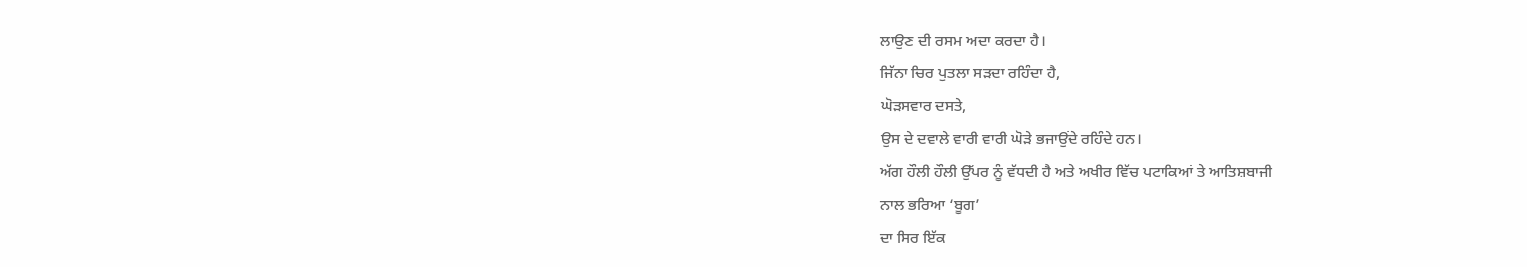ਲਾਉਣ ਦੀ ਰਸਮ ਅਦਾ ਕਰਦਾ ਹੈ।
ਜਿੱਨਾ ਚਿਰ ਪੁਤਲਾ ਸੜਦਾ ਰਹਿੰਦਾ ਹੈ,
ਘੋੜਸਵਾਰ ਦਸਤੇ,
ਉਸ ਦੇ ਦਵਾਲੇ ਵਾਰੀ ਵਾਰੀ ਘੋੜੇ ਭਜਾਉਂਦੇ ਰਹਿੰਦੇ ਹਨ।
ਅੱਗ ਹੌਲੀ ਹੌਲੀ ਉੱਪਰ ਨੂੰ ਵੱਧਦੀ ਹੈ ਅਤੇ ਅਖੀਰ ਵਿੱਚ ਪਟਾਕਿਆਂ ਤੇ ਆਤਿਸ਼ਬਾਜੀ
ਨਾਲ ਭਰਿਆ ‘ਬੂਗ’
ਦਾ ਸਿਰ ਇੱਕ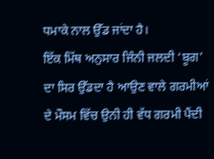ਧਮਾਕੇ ਨਾਲ ਉੱਡ ਜਾਂਦਾ ਹੈ।
ਇੱਕ ਮਿੱਥ ਅਨੁਸਾਰ ਜਿੰਨੀ ਜਲਦੀ ‘ਬੂਗ’
ਦਾ ਸਿਰ ਉੱਡਦਾ ਹੈ ਆਉਣ ਵਾਲੇ ਗਰਮੀਆਂ ਦੇ ਮੌਸਮ ਵਿੱਚ ਉਨੀ ਹੀ ਵੱਧ ਗਰਮੀ ਪੈਂਦੀ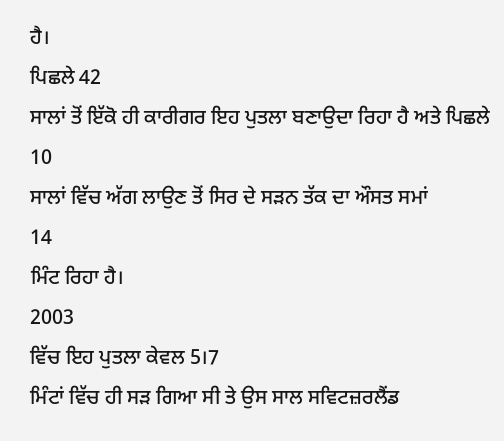ਹੈ।
ਪਿਛਲੇ 42
ਸਾਲਾਂ ਤੋਂ ਇੱਕੋ ਹੀ ਕਾਰੀਗਰ ਇਹ ਪੁਤਲਾ ਬਣਾਉਦਾ ਰਿਹਾ ਹੈ ਅਤੇ ਪਿਛਲੇ
10
ਸਾਲਾਂ ਵਿੱਚ ਅੱਗ ਲਾਉਣ ਤੋਂ ਸਿਰ ਦੇ ਸੜਨ ਤੱਕ ਦਾ ਔਸਤ ਸਮਾਂ
14
ਮਿੰਟ ਰਿਹਾ ਹੈ।
2003
ਵਿੱਚ ਇਹ ਪੁਤਲਾ ਕੇਵਲ 5।7
ਮਿੰਟਾਂ ਵਿੱਚ ਹੀ ਸੜ ਗਿਆ ਸੀ ਤੇ ਉਸ ਸਾਲ ਸਵਿਟਜ਼ਰਲੈਂਡ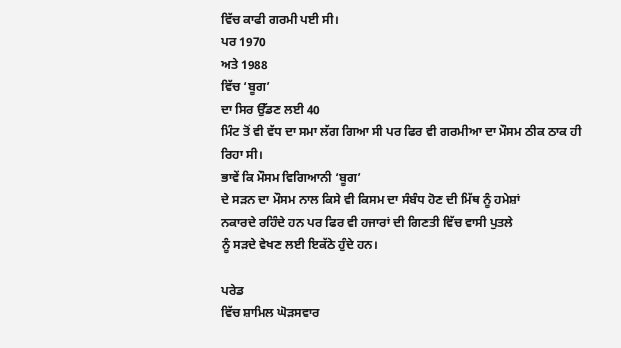ਵਿੱਚ ਕਾਫੀ ਗਰਮੀ ਪਈ ਸੀ।
ਪਰ 1970
ਅਤੇ 1988
ਵਿੱਚ ‘ਬੂਗ’
ਦਾ ਸਿਰ ਉੱਡਣ ਲਈ 40
ਮਿੰਟ ਤੋਂ ਵੀ ਵੱਧ ਦਾ ਸਮਾ ਲੱਗ ਗਿਆ ਸੀ ਪਰ ਫਿਰ ਵੀ ਗਰਮੀਆ ਦਾ ਮੌਸਮ ਠੀਕ ਠਾਕ ਹੀ
ਰਿਹਾ ਸੀ।
ਭਾਵੇਂ ਕਿ ਮੌਸਮ ਵਿਗਿਆਨੀ ‘ਬੂਗ’
ਦੇ ਸੜਨ ਦਾ ਮੌਸਮ ਨਾਲ ਕਿਸੇ ਵੀ ਕਿਸਮ ਦਾ ਸੰਬੰਧ ਹੋਣ ਦੀ ਮਿੱਥ ਨੂੰ ਹਮੇਸ਼ਾਂ
ਨਕਾਰਦੇ ਰਹਿੰਦੇ ਹਨ ਪਰ ਫਿਰ ਵੀ ਹਜਾਰਾਂ ਦੀ ਗਿਣਤੀ ਵਿੱਚ ਵਾਸੀ ਪੁਤਲੇ
ਨੂੰ ਸੜਦੇ ਵੇਖਣ ਲਈ ਇਕੱਠੇ ਹੁੰਦੇ ਹਨ।

ਪਰੇਡ
ਵਿੱਚ ਸ਼ਾਮਿਲ ਘੋੜਸਵਾਰ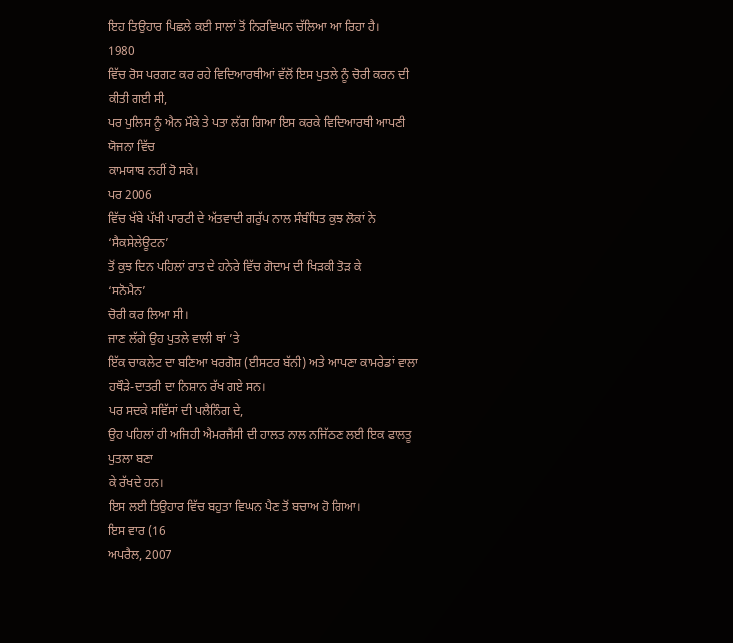ਇਹ ਤਿਉਹਾਰ ਪਿਛਲੇ ਕਈ ਸਾਲਾਂ ਤੋਂ ਨਿਰਵਿਘਨ ਚੱਲਿਆ ਆ ਰਿਹਾ ਹੈ।
1980
ਵਿੱਚ ਰੋਸ ਪਰਗਟ ਕਰ ਰਹੇ ਵਿਦਿਆਰਥੀਆਂ ਵੱਲੋਂ ਇਸ ਪੁਤਲੇ ਨੂੰ ਚੋਰੀ ਕਰਨ ਦੀ
ਕੀਤੀ ਗਈ ਸੀ,
ਪਰ ਪੁਲਿਸ ਨੂੰ ਐਨ ਮੌਕੇ ਤੇ ਪਤਾ ਲੱਗ ਗਿਆ ਇਸ ਕਰਕੇ ਵਿਦਿਆਰਥੀ ਆਪਣੀ ਯੋਜਨਾ ਵਿੱਚ
ਕਾਮਯਾਬ ਨਹੀਂ ਹੋ ਸਕੇ।
ਪਰ 2006
ਵਿੱਚ ਖੱਬੇ ਪੱਖੀ ਪਾਰਟੀ ਦੇ ਅੱਤਵਾਦੀ ਗਰੁੱਪ ਨਾਲ ਸੰਬੰਧਿਤ ਕੁਝ ਲੋਕਾਂ ਨੇ
‘ਸੈਕਸੇਲੇਊਟਨ’
ਤੋਂ ਕੁਝ ਦਿਨ ਪਹਿਲਾਂ ਰਾਤ ਦੇ ਹਨੇਰੇ ਵਿੱਚ ਗੋਦਾਮ ਦੀ ਖਿੜਕੀ ਤੋੜ ਕੇ
‘ਸਨੋਮੈਨ’
ਚੋਰੀ ਕਰ ਲਿਆ ਸੀ।
ਜਾਣ ਲੱਗੇ ਉਹ ਪੁਤਲੇ ਵਾਲੀ ਥਾਂ ’ਤੇ
ਇੱਕ ਚਾਕਲੇਟ ਦਾ ਬਣਿਆ ਖਰਗੋਸ਼ (ਈਸਟਰ ਬੱਨੀ) ਅਤੇ ਆਪਣਾ ਕਾਮਰੇਡਾਂ ਵਾਲਾ
ਹਥੌੜੇ-ਦਾਤਰੀ ਦਾ ਨਿਸ਼ਾਨ ਰੱਖ ਗਏ ਸਨ।
ਪਰ ਸਦਕੇ ਸਵਿੱਸਾਂ ਦੀ ਪਲੈਨਿੰਗ ਦੇ,
ਉਹ ਪਹਿਲਾਂ ਹੀ ਅਜਿਹੀ ਐਮਰਜੈਂਸੀ ਦੀ ਹਾਲਤ ਨਾਲ ਨਜਿੱਠਣ ਲਈ ਇਕ ਫਾਲਤੂ ਪੁਤਲਾ ਬਣਾ
ਕੇ ਰੱਖਦੇ ਹਨ।
ਇਸ ਲਈ ਤਿਉਹਾਰ ਵਿੱਚ ਬਹੁਤਾ ਵਿਘਨ ਪੈਣ ਤੋਂ ਬਚਾਅ ਹੋ ਗਿਆ।
ਇਸ ਵਾਰ (16
ਅਪਰੈਲ, 2007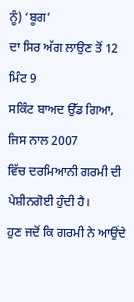ਨੂੰ) ‘ਬੂਗ’
ਦਾ ਸਿਰ ਅੱਗ ਲਾਉਣ ਤੋਂ 12
ਮਿੰਟ 9
ਸਕਿੰਟ ਬਾਅਦ ਉੱਡ ਗਿਆ,
ਜਿਸ ਨਾਲ 2007
ਵਿੱਚ ਦਰਮਿਆਨੀ ਗਰਮੀ ਦੀ ਪੇਸ਼ੀਨਗੋਈ ਹੁੰਦੀ ਹੈ।
ਹੁਣ ਜਦੋਂ ਕਿ ਗਰਮੀ ਨੇ ਆਉਂਦੇ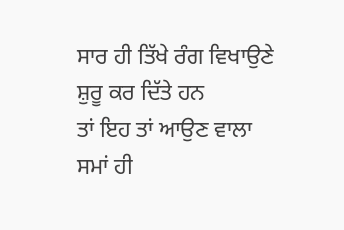ਸਾਰ ਹੀ ਤਿੱਖੇ ਰੰਗ ਵਿਖਾਉਣੇ ਸ਼ੁਰੂ ਕਰ ਦਿੱਤੇ ਹਨ
ਤਾਂ ਇਹ ਤਾਂ ਆਉਣ ਵਾਲਾ ਸਮਾਂ ਹੀ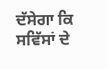ਦੱਸੇਗਾ ਕਿ ਸਵਿੱਸਾਂ ਦੇ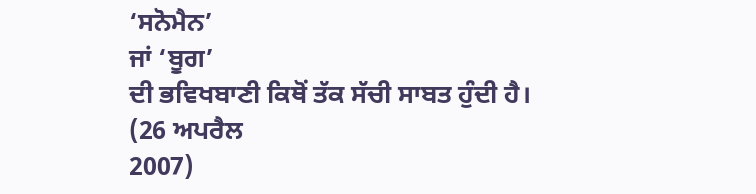‘ਸਨੋਮੈਨ’
ਜਾਂ ‘ਬੂਗ’
ਦੀ ਭਵਿਖਬਾਣੀ ਕਿਥੋਂ ਤੱਕ ਸੱਚੀ ਸਾਬਤ ਹੁੰਦੀ ਹੈ।
(26 ਅਪਰੈਲ
2007)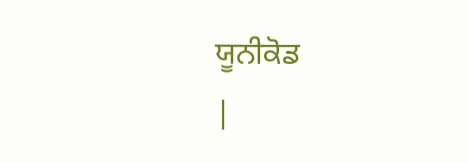ਯੂਨੀਕੋਡ
|